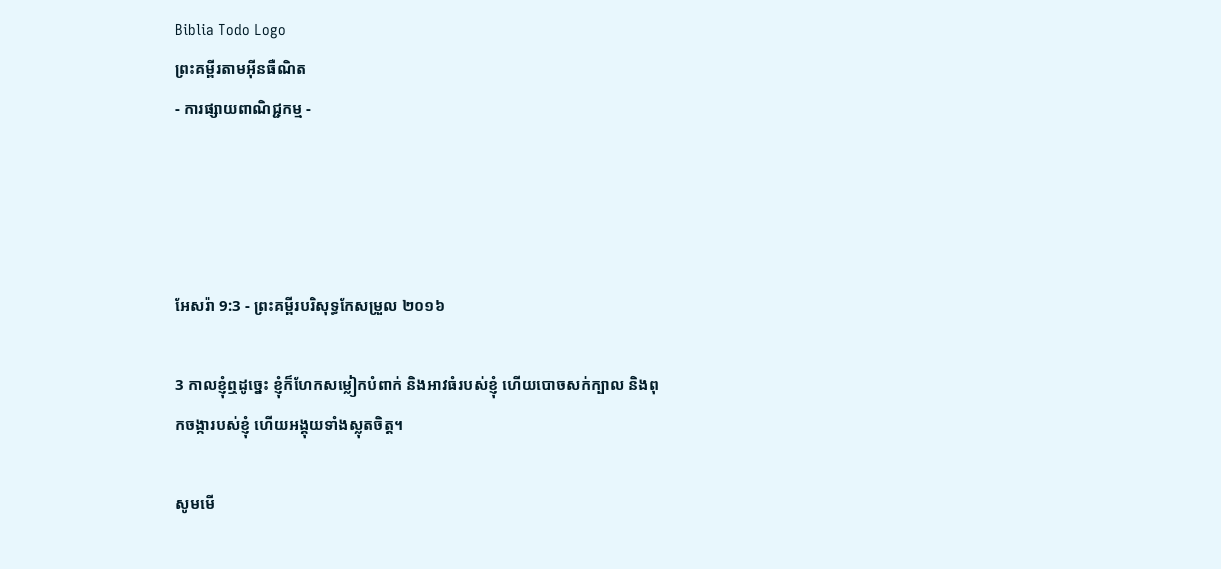Biblia Todo Logo
ព្រះគម្ពីរតាមអ៊ីនធឺណិត
- ការផ្សាយពាណិជ្ជកម្ម -




អែសរ៉ា 9:3 - ព្រះគម្ពីរបរិសុទ្ធកែសម្រួល ២០១៦

3 កាលខ្ញុំឮដូច្នេះ ខ្ញុំក៏ហែកសម្លៀក‌បំពាក់ និងអាវធំរបស់ខ្ញុំ ហើយបោចសក់ក្បាល និងពុកចង្ការបស់ខ្ញុំ ហើយអង្គុយទាំងស្លុតចិត្ត។

សូមមើ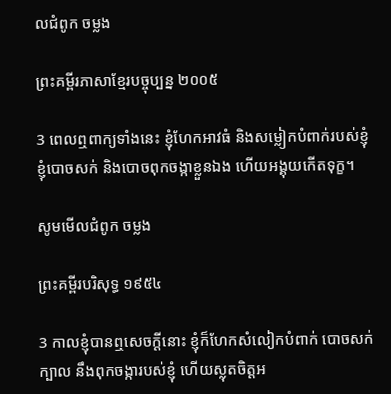លជំពូក ចម្លង

ព្រះគម្ពីរភាសាខ្មែរបច្ចុប្បន្ន ២០០៥

3 ពេលឮពាក្យទាំងនេះ ខ្ញុំហែកអាវធំ និងសម្លៀក‌បំពាក់របស់ខ្ញុំ ខ្ញុំបោចសក់ និងបោចពុកចង្កាខ្លួនឯង ហើយអង្គុយកើតទុក្ខ។

សូមមើលជំពូក ចម្លង

ព្រះគម្ពីរបរិសុទ្ធ ១៩៥៤

3 កាលខ្ញុំបានឮសេចក្ដីនោះ ខ្ញុំក៏ហែកសំលៀក‌បំពាក់ បោចសក់ក្បាល នឹងពុក‌ចង្ការបស់ខ្ញុំ ហើយស្លុតចិត្តអ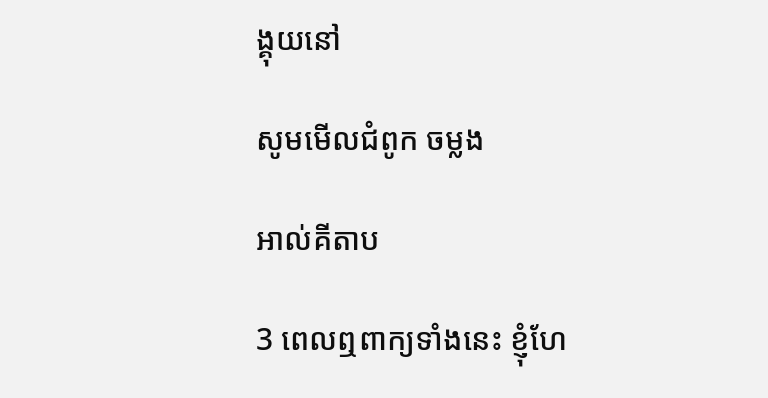ង្គុយនៅ

សូមមើលជំពូក ចម្លង

អាល់គីតាប

3 ពេលឮពាក្យទាំងនេះ ខ្ញុំហែ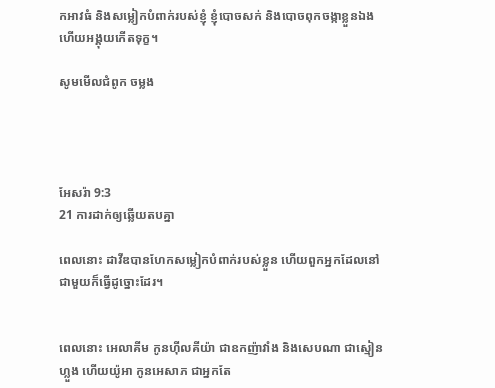កអាវធំ និងសម្លៀក‌បំពាក់របស់ខ្ញុំ ខ្ញុំបោចសក់ និងបោចពុកចង្កាខ្លួនឯង ហើយអង្គុយកើតទុក្ខ។

សូមមើលជំពូក ចម្លង




អែសរ៉ា 9:3
21 ការដាក់ឲ្យឆ្លើយតបគ្នា

ពេលនោះ ដាវីឌបានហែកសម្លៀក‌បំពាក់របស់ខ្លួន ហើយពួកអ្នកដែលនៅជា‌មួយក៏ធ្វើដូច្នោះដែរ។


ពេលនោះ អេលា‌គីម កូនហ៊ីលគី‌យ៉ា ជាឧកញ៉ាវាំង និងសេប‌ណា ជាស្មៀនហ្លួង ហើយយ៉ូអា កូនអេសាភ ជាអ្នកតែ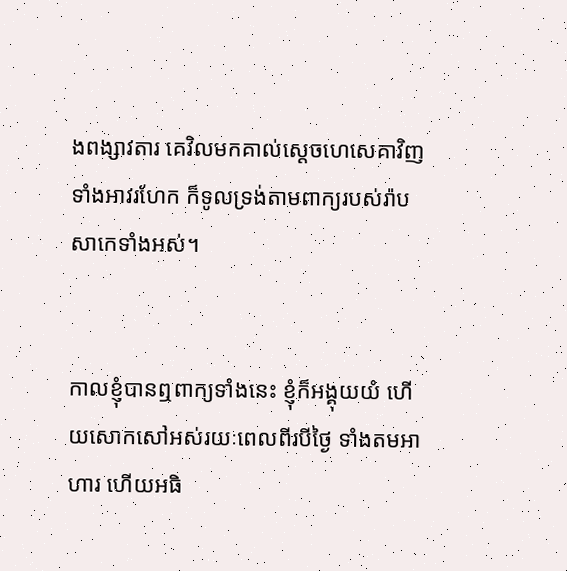ងពង្សាវ‌តារ គេវិលមកគាល់ស្ដេចហេ‌សេ‌គាវិញ ទាំងអាវរហែក ក៏ទូលទ្រង់តាមពាក្យរបស់រ៉ាបសា‌កេទាំងអស់។


កាលខ្ញុំបានឮពាក្យទាំងនេះ ខ្ញុំក៏អង្គុយយំ ហើយសោកសៅ‌អស់រយៈពេលពីរបីថ្ងៃ ទាំងតមអាហារ ហើយអធិ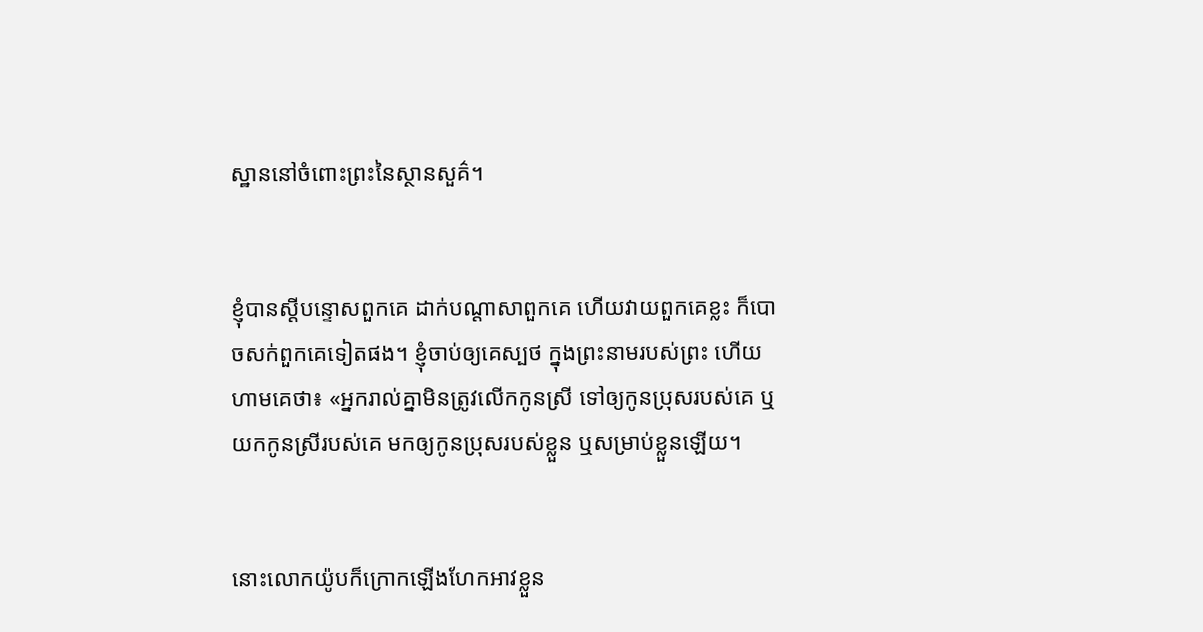ស្ឋាននៅចំពោះព្រះនៃស្ថាន‌សួគ៌។


ខ្ញុំបានស្ដីបន្ទោសពួកគេ ដាក់បណ្ដា‌សាពួកគេ ហើយវាយពួកគេខ្លះ ក៏បោចសក់ពួកគេទៀតផង។ ខ្ញុំចាប់ឲ្យគេស្បថ ក្នុងព្រះ‌នាមរបស់ព្រះ ហើយហាមគេថា៖ «អ្នករាល់គ្នាមិនត្រូវលើកកូនស្រី ទៅឲ្យកូនប្រុសរបស់គេ ឬយកកូនស្រីរបស់គេ មកឲ្យកូនប្រុសរបស់ខ្លួន ឬសម្រាប់ខ្លួនឡើយ។


នោះលោកយ៉ូបក៏ក្រោកឡើងហែកអាវខ្លួន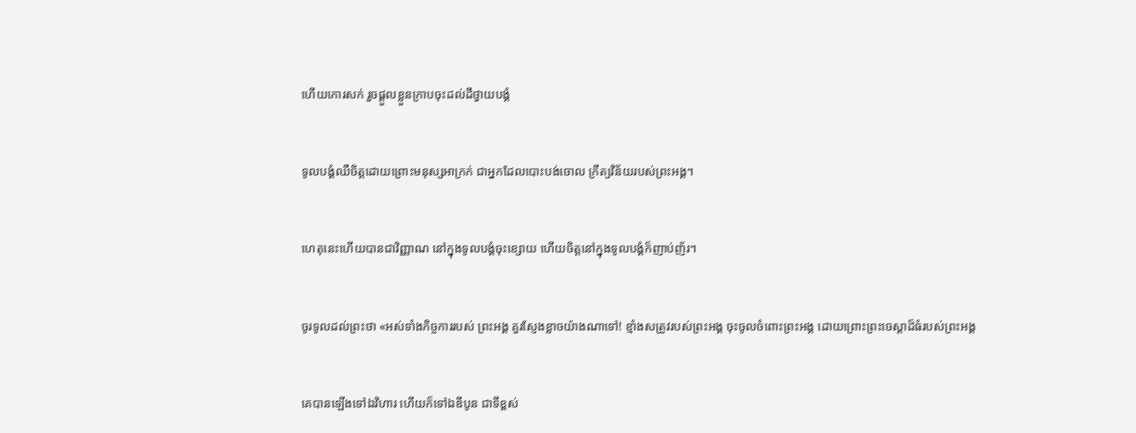ហើយកោរសក់ រួចផ្តួលខ្លួនក្រាបចុះដល់ដីថ្វាយបង្គំ


ទូល‌បង្គំឈឺចិត្តដោយព្រោះមនុស្សអាក្រក់ ជាអ្នកដែលបោះ‌បង់ចោល ក្រឹត្យ‌វិន័យរបស់ព្រះ‌អង្គ។


ហេតុនេះហើយបានជាវិញ្ញាណ នៅក្នុងទូល‌បង្គំចុះខ្សោយ ហើយចិត្តនៅក្នុងទូល‌បង្គំក៏ញាប់ញ័រ។


ចូរទូលដល់ព្រះថា «អស់ទាំងកិច្ច‌ការរបស់ ព្រះ‌អង្គ គួរស្ញែងខ្លាចយ៉ាងណាទៅ! ខ្មាំងសត្រូវរបស់ព្រះ‌អង្គ ចុះចូលចំពោះព្រះ‌អង្គ ដោយព្រោះព្រះចេស្ដាដ៏ធំរបស់ព្រះ‌អង្គ


គេបានឡើងទៅឯវិហារ ហើយក៏ទៅឯឌីបូន ជាទីខ្ពស់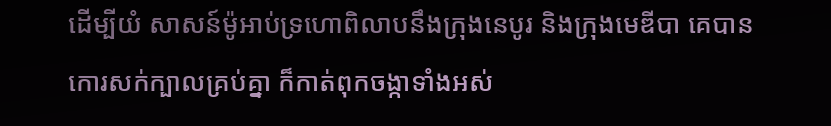ដើម្បីយំ សាសន៍ម៉ូអាប់ទ្រហោពិលាបនឹងក្រុងនេបូរ និងក្រុងមេឌីបា គេបានកោរសក់ក្បាលគ្រប់គ្នា ក៏កាត់ពុកចង្កាទាំងអស់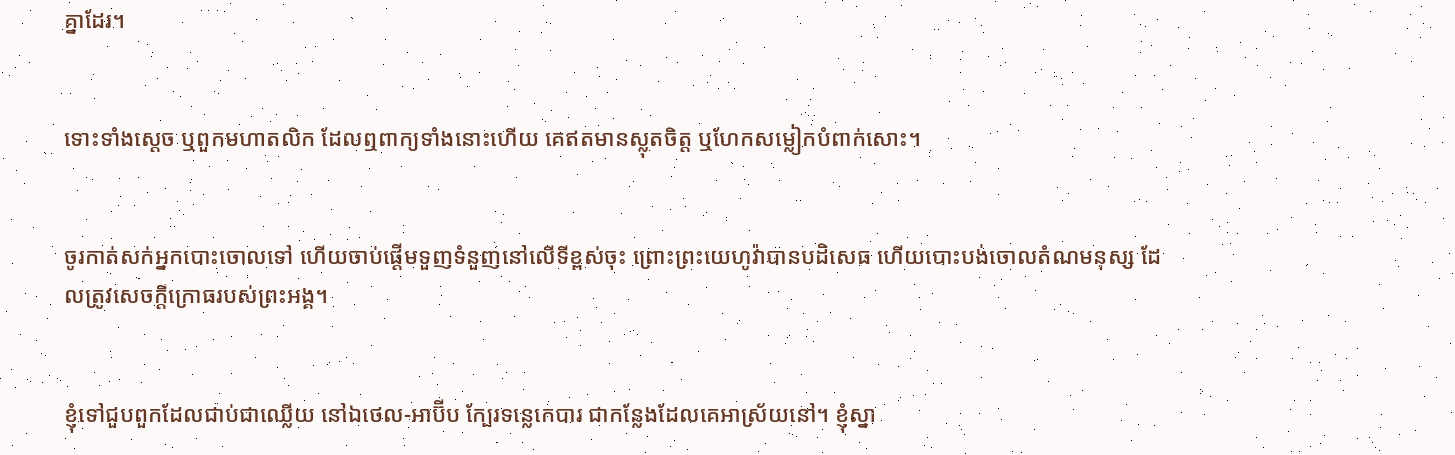គ្នាដែរ។


ទោះទាំងស្ដេច ឬពួកមហាតលិក ដែលឮពាក្យទាំងនោះហើយ គេឥតមានស្លុតចិត្ត ឬហែកសម្លៀក‌បំពាក់សោះ។


ចូរកាត់សក់អ្នកបោះចោលទៅ ហើយចាប់ផ្ដើមទួញទំនួញនៅលើទីខ្ពស់ចុះ ព្រោះព្រះ‌យេហូវ៉ាបានបដិសេធ ហើយបោះ‌បង់ចោលតំណមនុស្ស ដែលត្រូវសេចក្ដីក្រោធរបស់ព្រះ‌អង្គ។


ខ្ញុំទៅជួបពួកដែលជាប់ជាឈ្លើយ នៅឯថេល-អាប៊ីប ក្បែរទន្លេកេបារ ជាកន្លែងដែលគេអាស្រ័យនៅ។ ខ្ញុំស្នា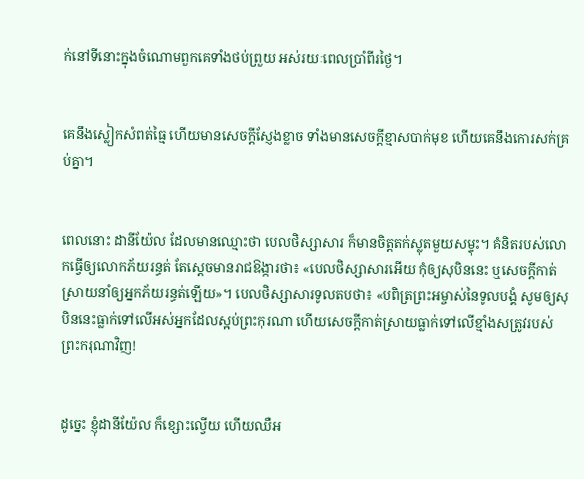ក់នៅទីនោះក្នុងចំណោមពួកគេទាំងថប់ព្រួយ អស់រយៈពេលប្រាំពីរថ្ងៃ។


គេនឹងស្លៀកសំពត់ធ្មៃ ហើយមានសេចក្ដីស្ញែង‌ខ្លាច ទាំងមានសេចក្ដីខ្មាសបាក់មុខ ហើយគេនឹងកោរសក់គ្រប់គ្នា។


ពេលនោះ ដានី‌យ៉ែល ដែលមានឈ្មោះថា បេល‌ថិស្សា‌សារ ក៏មានចិត្តតក់ស្លុតមួយសម្ទុះ។ គំនិតរបស់លោកធ្វើឲ្យលោកភ័យរន្ធត់ តែស្ដេចមានរាជឱង្ការថា៖ «បេល‌ថិស្សា‌សារអើយ កុំឲ្យសុបិននេះ ឬសេចក្ដីកាត់ស្រាយនាំឲ្យអ្នកភ័យរន្ធត់ឡើយ»។ បេល‌ថិស្សា‌សារទូលតបថា៖ «បពិត្រព្រះ‌អម្ចាស់នៃទូល‌បង្គំ សូមឲ្យសុបិននេះធ្លាក់ទៅលើអស់អ្នកដែលស្អប់ព្រះកុរណា ហើយសេចក្ដីកាត់ស្រាយធ្លាក់ទៅលើខ្មាំងសត្រូវរបស់ព្រះ‌ករុណាវិញ!


ដូច្នេះ ខ្ញុំដានី‌យ៉ែល ក៏ខ្សោះល្វើយ ហើយឈឺអ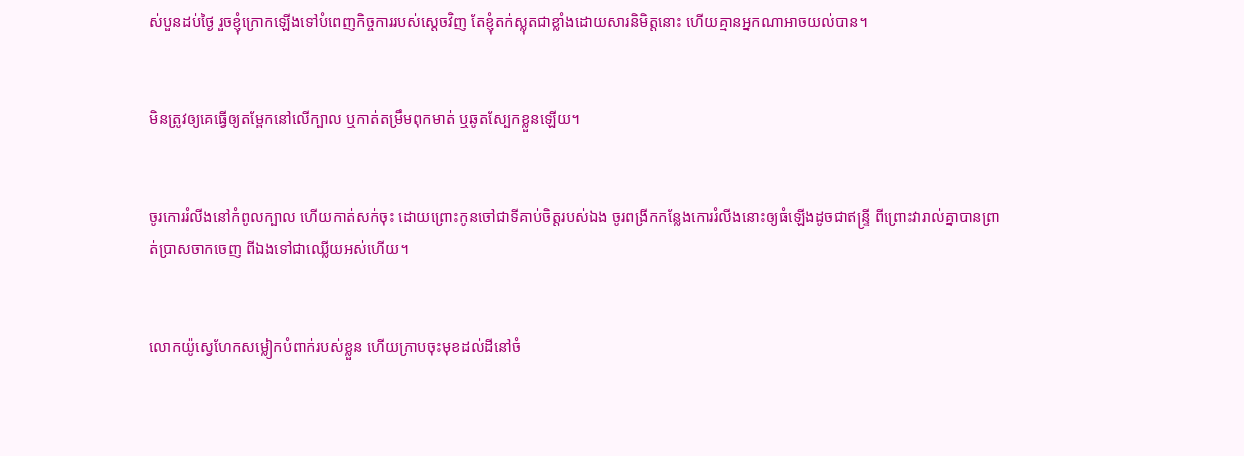ស់បួនដប់ថ្ងៃ រួចខ្ញុំក្រោកឡើងទៅបំពេញកិច្ចការរបស់ស្តេចវិញ តែខ្ញុំតក់ស្លុតជាខ្លាំងដោយសារនិមិត្តនោះ ហើយគ្មានអ្នកណាអាចយល់បាន។


មិនត្រូវឲ្យគេធ្វើឲ្យតម្ពែកនៅលើក្បាល ឬកាត់តម្រឹមពុក‌មាត់ ឬឆូតស្បែកខ្លួនឡើយ។


ចូរកោររំលីងនៅកំពូលក្បាល ហើយកាត់សក់ចុះ ដោយព្រោះកូនចៅជាទីគាប់ចិត្តរបស់ឯង ចូរពង្រីកកន្លែងកោររំលីងនោះឲ្យធំឡើងដូចជាឥន្ទ្រី ពីព្រោះវារាល់គ្នាបានព្រាត់ប្រាសចាកចេញ ពីឯងទៅជាឈ្លើយអស់ហើយ។


លោកយ៉ូស្វេហែកសម្លៀកបំពាក់របស់ខ្លួន ហើយក្រាបចុះមុខដល់ដីនៅចំ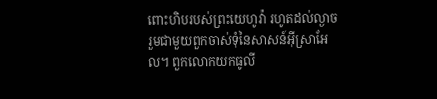ពោះហិបរបស់ព្រះ‌យេហូវ៉ា រហូតដល់ល្ងាច រួមជាមួយពួកចាស់ទុំនៃសាសន៍អ៊ីស្រា‌អែល។ ពួកលោកយកធូលី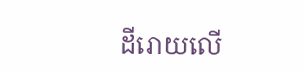ដីរោយលើ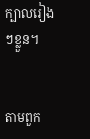ក្បាលរៀងៗខ្លួន។


តាមពួក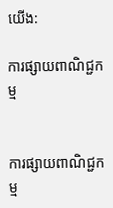យើង:

ការផ្សាយពាណិជ្ជកម្ម


ការផ្សាយពាណិជ្ជកម្ម